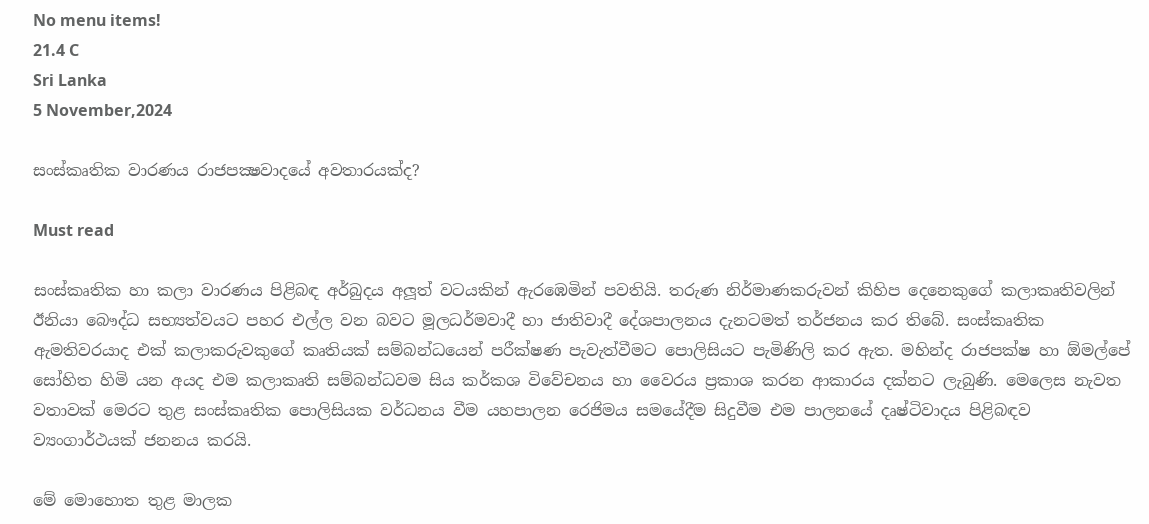No menu items!
21.4 C
Sri Lanka
5 November,2024

සංස්කෘතික වාරණය රාජපක්‍ෂවාදයේ අවතාරයක්ද?

Must read

සංස්කෘතික හා කලා වාරණය පිළිබඳ අර්බුදය අලූත් වටයකින් ඇරඹෙමින් පවතියි. තරුණ නිර්මාණකරුවන් කිහිප දෙනෙකුගේ කලාකෘතිවලින් ඊනියා බෞද්ධ සභ්‍යත්වයට පහර එල්ල වන බවට මූලධර්මවාදී හා ජාතිවාදී දේශපාලනය දැනටමත් තර්ජනය කර තිබේ. සංස්කෘතික ඇමතිවරයාද එක් කලාකරුවකුගේ කෘතියක් සම්බන්ධයෙන් පරීක්ෂණ පැවැත්වීමට පොලිසියට පැමිණිලි කර ඇත. මහින්ද රාජපක්ෂ හා ඕමල්පේ සෝහිත හිමි යන අයද එම කලාකෘති සම්බන්ධවම සිය කර්කශ විවේචනය හා වෛරය ප්‍රකාශ කරන ආකාරය දක්නට ලැබුණි. මෙලෙස නැවත වතාවක් මෙරට තුළ සංස්කෘතික පොලිසියක වර්ධනය වීම යහපාලන රෙජිමය සමයේදීම සිදුවීම එම පාලනයේ දෘෂ්ටිවාදය පිළිබඳව ව්‍යංගාර්ථයක් ජනනය කරයි.

මේ මොහොත තුළ මාලක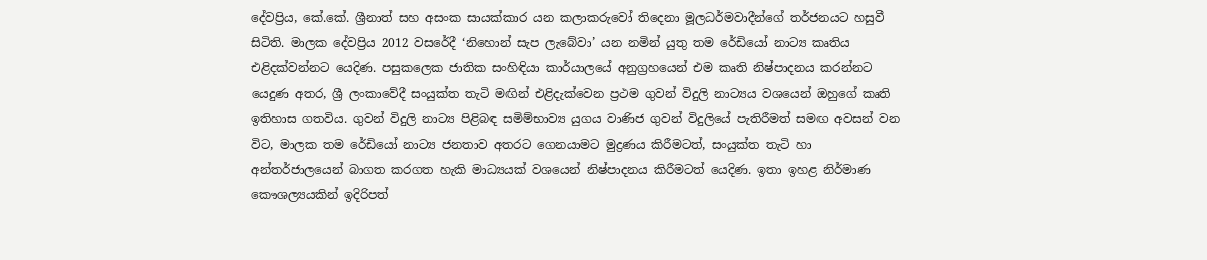දේවප්‍රිය, කේ.කේ. ශ්‍රීනාත් සහ අසංක සායක්කාර යන කලාකරුවෝ තිදෙනා මූලධර්මවාදීන්ගේ තර්ජනයට හසුවී සිටිති. මාලක දේවප්‍රිය 2012 වසරේදී ‘නිහොන් සැප ලැබේවා’ යන නමින් යුතු තම රේඩියෝ නාට්‍ය කෘතිය එළිදක්වන්නට යෙදිණ. පසුකලෙක ජාතික සංහිඳියා කාර්යාලයේ අනුග්‍රහයෙන් එම කෘති නිෂ්පාදනය කරන්නට යෙදුණ අතර, ශ්‍රී ලංකාවේදී සංයුක්ත තැටි මඟින් එළිදැක්වෙන ප්‍රථම ගුවන් විදුලි නාට්‍යය වශයෙන් ඔහුගේ කෘති ඉතිහාස ගතවිය. ගුවන් විදුලි නාට්‍ය පිළිබඳ සමිම්භාව්‍ය යුගය වාණිජ ගුවන් විදුලියේ පැතිරීමත් සමඟ අවසන් වන විට, මාලක තම රේඩියෝ නාට්‍ය ජනතාව අතරට ගෙනයාමට මුද්‍රණය කිරීමටත්, සංයුක්ත තැටි හා අන්තර්ජාලයෙන් බාගත කරගත හැකි මාධ්‍යයක් වශයෙන් නිෂ්පාදනය කිරීමටත් යෙදිණ. ඉතා ඉහළ නිර්මාණ කෞශල්‍යයකින් ඉදිරිපත්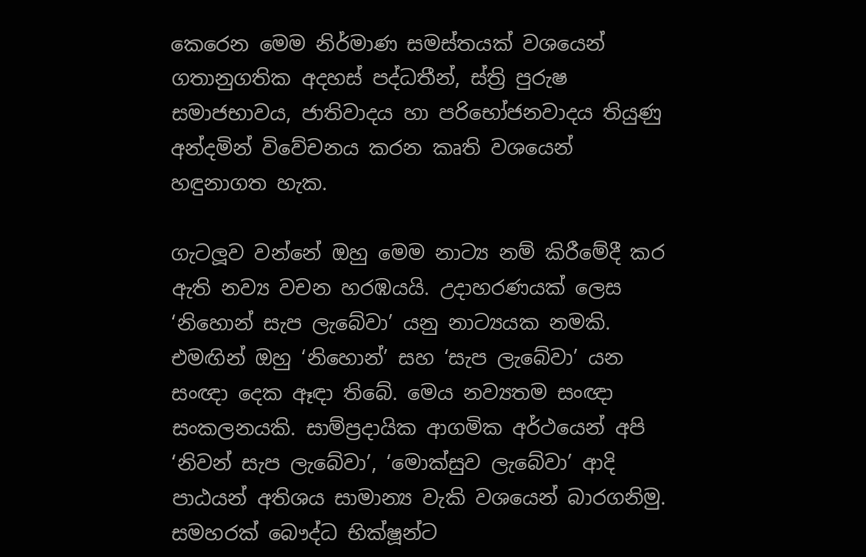කෙරෙන මෙම නිර්මාණ සමස්තයක් වශයෙන් ගතානුගතික අදහස් පද්ධතීන්, ස්ත්‍රි පුරුෂ සමාජභාවය, ජාතිවාදය හා පරිභෝජනවාදය තියුණු අන්දමින් විවේචනය කරන කෘති වශයෙන් හඳුනාගත හැක.

ගැටලූව වන්නේ ඔහු මෙම නාට්‍ය නම් කිරීමේදී කර ඇති නව්‍ය වචන හරඹයයි. උදාහරණයක් ලෙස ‘නිහොන් සැප ලැබේවා’ යනු නාට්‍යයක නමකි. එමඟින් ඔහු ‘නිහොන්’ සහ ‘සැප ලැබේවා’ යන සංඥා දෙක ඈඳා තිබේ. මෙය නව්‍යතම සංඥා සංකලනයකි. සාම්ප්‍රදායික ආගමික අර්ථයෙන් අපි ‘නිවන් සැප ලැබේවා’, ‘මොක්සුව ලැබේවා’ ආදි පාඨයන් අතිශය සාමාන්‍ය වැකි වශයෙන් බාරගනිමු. සමහරක් බෞද්ධ භික්ෂූන්ට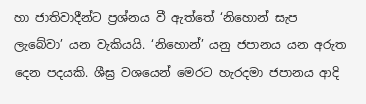හා ජාතිවාදීන්ට ප්‍රශ්නය වී ඇත්තේ ‘නිහොන් සැප ලැබේවා’ යන වැකියයි. ‘නිහොන්’ යනු ජපානය යන අරුත දෙන පදයකි. ශීඝ්‍ර වශයෙන් මෙරට හැරදමා ජපානය ආදි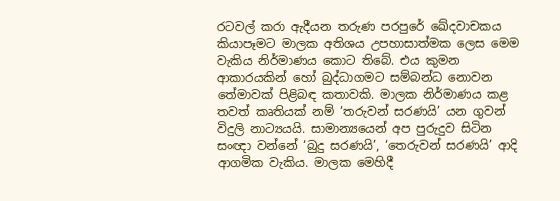රටවල් කරා ඇදීයන තරුණ පරපුරේ ඛේදවාචකය කියාපෑමට මාලක අතිශය උපහාසාත්මක ලෙස මෙම වැකිය නිර්මාණය කොට තිබේ. එය කුමන ආකාරයකින් හෝ බුද්ධාගමට සම්බන්ධ නොවන තේමාවක් පිළිබඳ කතාවකි. මාලක නිර්මාණය කළ තවත් කෘතියක් නම් ‘තරුවන් සරණයි’ යන ගුවන් විදුලි නාට්‍යයයි. සාමාන්‍යයෙන් අප පුරුදුව සිටින සංඥා වන්නේ ‘බුදු සරණයි’, ‘තෙරුවන් සරණයි’ ආදි ආගමික වැකිය. මාලක මෙහිදී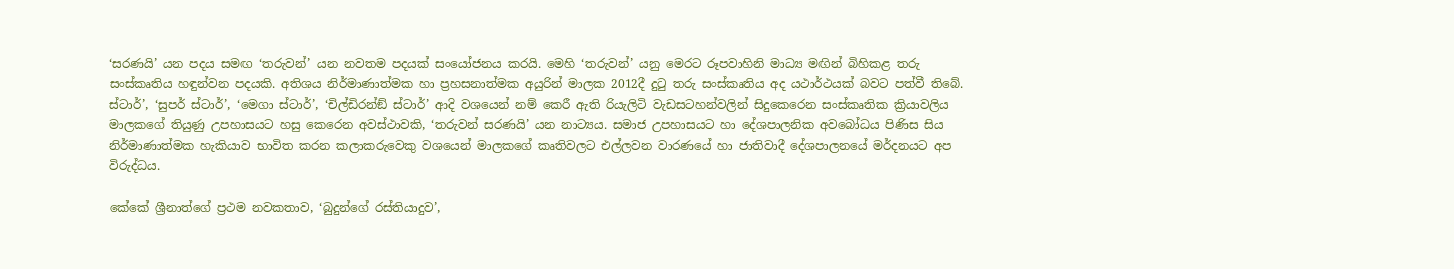‘සරණයි’ යන පදය සමඟ ‘තරුවන්’ යන නවතම පදයක් සංයෝජනය කරයි. මෙහි ‘තරුවන්’ යනු මෙරට රූපවාහිනි මාධ්‍ය මඟින් බිහිකළ තරු සංස්කෘතිය හඳුන්වන පදයකි. අතිශය නිර්මාණාත්මක හා ප්‍රහසනාත්මක අයුරින් මාලක 2012දී දුටු තරු සංස්කෘතිය අද යථාර්ථයක් බවට පත්වී තිබේ. ස්ටාර්’, ‘සුපර් ස්ටාර්’, ‘මෙගා ස්ටාර්’, ‘චිල්ඩිරන්ඞ් ස්ටාර්’ ආදි වශයෙන් නම් කෙරී ඇති රියැලිටි වැඩසටහන්වලින් සිදුකෙරෙන සංස්කෘතික ක්‍රියාවලිය මාලකගේ තියුණු උපහාසයට හසු කෙරෙන අවස්ථාවකි, ‘තරුවන් සරණයි’ යන නාට්‍යය. සමාජ උපහාසයට හා දේශපාලනික අවබෝධය පිණිස සිය නිර්මාණාත්මක හැකියාව භාවිත කරන කලාකරුවෙකු වශයෙන් මාලකගේ කෘතිවලට එල්ලවන වාරණයේ හා ජාතිවාදී දේශපාලනයේ මර්දනයට අප විරුද්ධය.

කේකේ ශ්‍රීනාත්ගේ ප්‍රථම නවකතාව, ‘බුදුන්ගේ රස්තියාදුව’,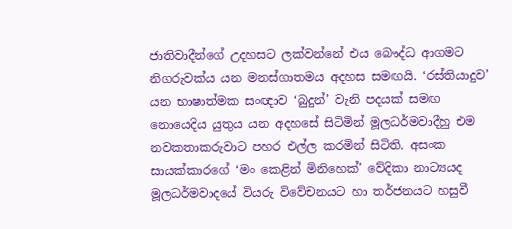ජාතිවාදීන්ගේ උදහසට ලක්වන්නේ එය බෞද්ධ ආගමට නිගරුවක්ය යන මනස්ගාතමය අදහස සමඟයි. ‘රස්තියාදුව’ යන භාෂාත්මක සංඥාව ‘බුදුන්’ වැනි පදයක් සමඟ නොයෙදිය යුතුය යන අදහසේ සිටිමින් මූලධර්මවාදීහු එම නවකතාකරුවාට පහර එල්ල කරමින් සිටිති. අසංක සායක්කාරගේ ‘මං කෙළින් මිනිහෙක්’ වේදිකා නාට්‍යයද මූලධර්මවාදයේ වියරු විවේචනයට හා තර්ජනයට හසුවී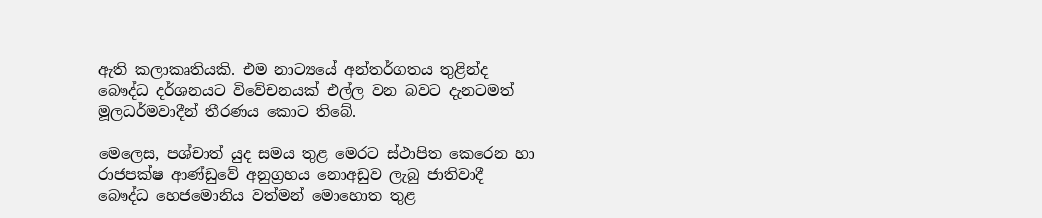ඇති කලාකෘතියකි. එම නාට්‍යයේ අන්තර්ගතය තුළින්ද බෞද්ධ දර්ශනයට විවේචනයක් එල්ල වන බවට දැනටමත් මූලධර්මවාදීන් තීරණය කොට තිබේ.

මෙලෙස, පශ්චාත් යුද සමය තුළ මෙරට ස්ථාපිත කෙරෙන හා රාජපක්ෂ ආණ්ඩුවේ අනුග්‍රහය නොඅඩුව ලැබු ජාතිවාදී බෞද්ධ හෙජමොනිය වත්මන් මොහොත තුළ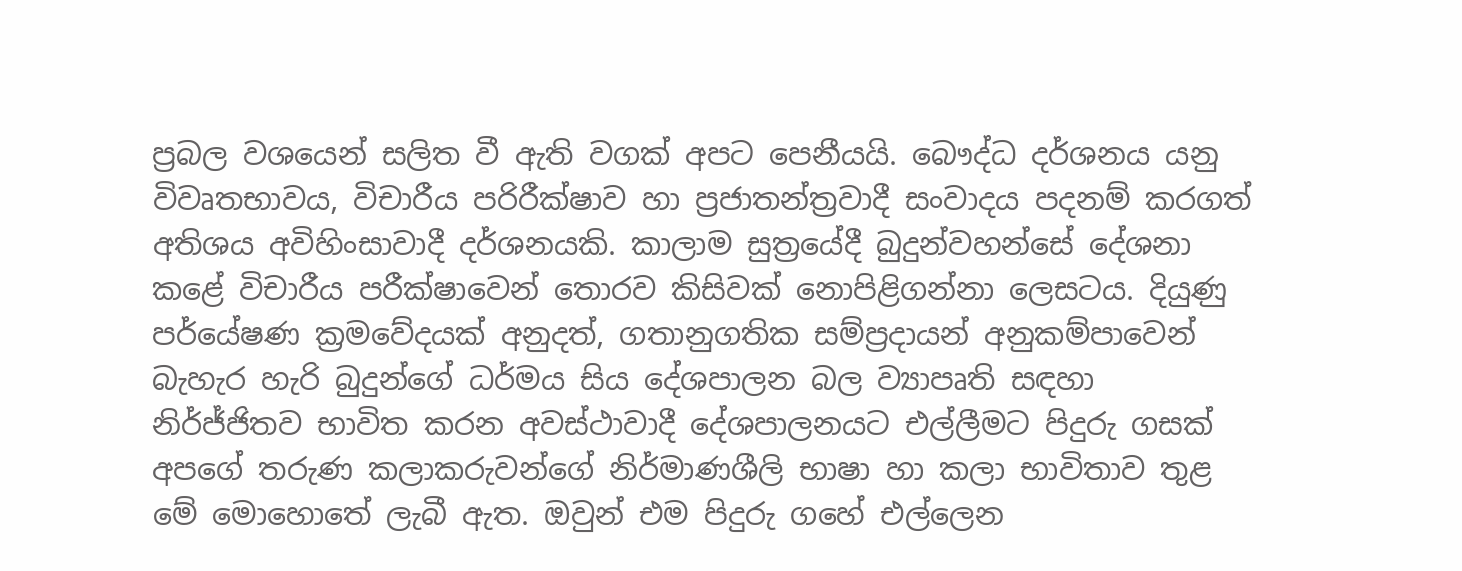ප්‍රබල වශයෙන් සලිත වී ඇති වගක් අපට පෙනීයයි. බෞද්ධ දර්ශනය යනු විවෘතභාවය, විචාරීය පරිරීක්ෂාව හා ප්‍රජාතන්ත්‍රවාදී සංවාදය පදනම් කරගත් අතිශය අවිහිංසාවාදී දර්ශනයකි. කාලාම සුත්‍රයේදී බුදුන්වහන්සේ දේශනා කළේ විචාරීය පරීක්ෂාවෙන් තොරව කිසිවක් නොපිළිගන්නා ලෙසටය. දියුණු පර්යේෂණ ක්‍රමවේදයක් අනුදත්, ගතානුගතික සම්ප්‍රදායන් අනුකම්පාවෙන් බැහැර හැරි බුදුන්ගේ ධර්මය සිය දේශපාලන බල ව්‍යාපෘති සඳහා නිර්ජ්ජිතව භාවිත කරන අවස්ථාවාදී දේශපාලනයට එල්ලීමට පිදුරු ගසක් අපගේ තරුණ කලාකරුවන්ගේ නිර්මාණශීලි භාෂා හා කලා භාවිතාව තුළ මේ මොහොතේ ලැබී ඇත. ඔවුන් එම පිදුරු ගහේ එල්ලෙන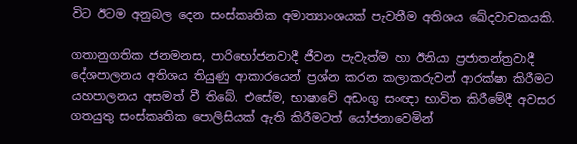විට ඊටම අනුබල දෙන සංස්කෘතික අමාත්‍යාංශයක් පැවතීම අතිශය ඛේදවාචකයකි.

ගතානුගතික ජනමනස, පාරිභෝජනවාදී ජීවන පැවැත්ම හා ඊනියා ප්‍රජාතන්ත්‍රවාදී දේශපාලනය අතිශය තියුණු ආකාරයෙන් ප්‍රශ්න කරන කලාකරුවන් ආරක්ෂා කිරීමට යහපාලනය අසමත් වී තිබේ. එසේම, භාෂාවේ අඩංගු සංඥා භාවිත කිරීමේදී අවසර ගතයුතු සංස්කෘතික පොලිසියක් ඇති කිරීමටත් යෝජනාවෙමින්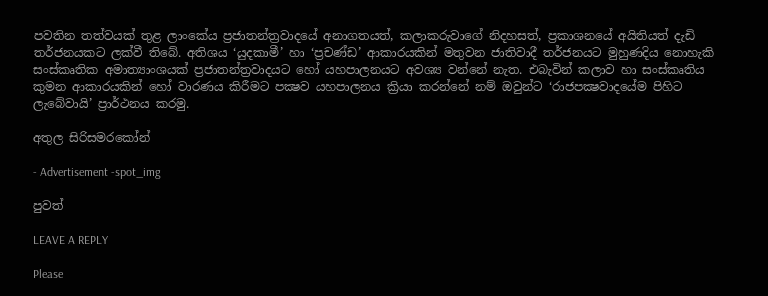පවතින තත්වයක් තුළ ලාංකේය ප්‍රජාතන්ත්‍රවාදයේ අනාගතයත්, කලාකරුවාගේ නිදහසත්, ප්‍රකාශනයේ අයිතියත් දැඩි තර්ජනයකට ලක්වී තිබේ. අතිශය ‘යුදකාමී’ හා ‘ප්‍රචණ්ඩ’ ආකාරයකින් මතුවන ජාතිවාදී තර්ජනයට මුහුණදිය නොහැකි සංස්කෘතික අමාත්‍යාංශයක් ප්‍රජාතන්ත්‍රවාදයට හෝ යහපාලනයට අවශ්‍ය වන්නේ නැත. එබැවින් කලාව හා සංස්කෘතිය කුමන ආකාරයකින් හෝ වාරණය කිරීමට පක්‍ෂව යහපාලනය ක්‍රියා කරන්නේ නම් ඔවුන්ට ‘රාජපක්‍ෂවාදයේම පිහිට ලැබේවායි’ ප්‍රාර්ථනය කරමු.

අතුල සිරිසමරකෝන්

- Advertisement -spot_img

පුවත්

LEAVE A REPLY

Please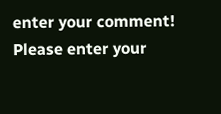enter your comment!
Please enter your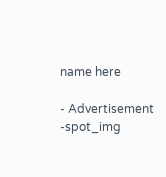name here

- Advertisement -spot_img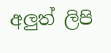අලුත් ලිපි